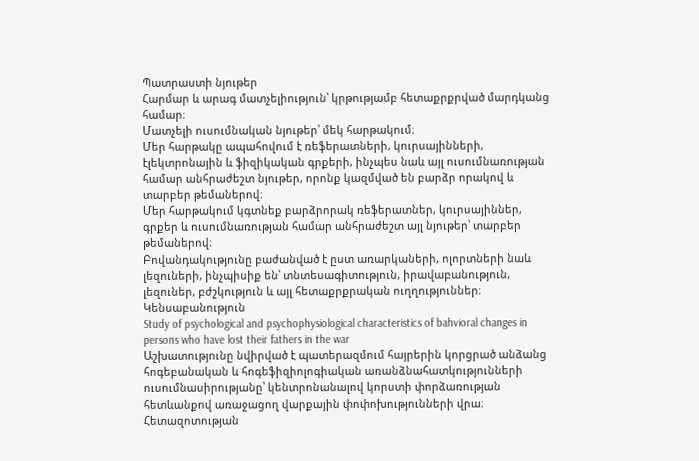Պատրաստի նյութեր
Հարմար և արագ մատչելիություն՝ կրթությամբ հետաքրքրված մարդկանց համար։
Մատչելի ուսումնական նյութեր՝ մեկ հարթակում։
Մեր հարթակը ապահովում է ռեֆերատների, կուրսայինների, էլեկտրոնային և ֆիզիկական գրքերի, ինչպես նաև այլ ուսումնառության համար անհրաժեշտ նյութեր, որոնք կազմված են բարձր որակով և տարբեր թեմաներով։
Մեր հարթակում կգտնեք բարձրորակ ռեֆերատներ, կուրսայիններ, գրքեր և ուսումնառության համար անհրաժեշտ այլ նյութեր՝ տարբեր թեմաներով։
Բովանդակությունը բաժանված է ըստ առարկաների, ոլորտների նաև լեզուների, ինչպիսիք են՝ տնտեսագիտություն, իրավաբանություն, լեզուներ, բժշկություն և այլ հետաքրքրական ուղղություններ։
Կենսաբանություն
Study of psychological and psychophysiological characteristics of bahvioral changes in persons who have lost their fathers in the war
Աշխատությունը նվիրված է պատերազմում հայրերին կորցրած անձանց հոգեբանական և հոգեֆիզիոլոգիական առանձնահատկությունների ուսումնասիրությանը՝ կենտրոնանալով կորստի փորձառության հետևանքով առաջացող վարքային փոփոխությունների վրա։ Հետազոտության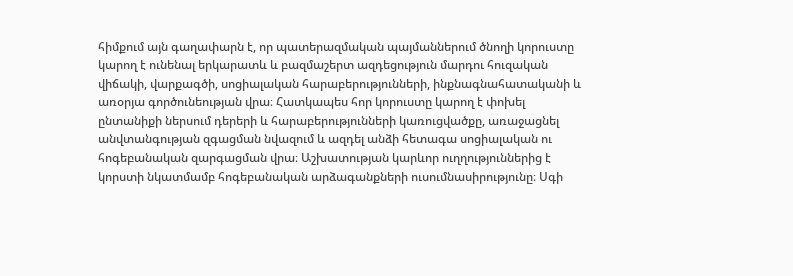հիմքում այն գաղափարն է, որ պատերազմական պայմաններում ծնողի կորուստը կարող է ունենալ երկարատև և բազմաշերտ ազդեցություն մարդու հուզական վիճակի, վարքագծի, սոցիալական հարաբերությունների, ինքնագնահատականի և առօրյա գործունեության վրա։ Հատկապես հոր կորուստը կարող է փոխել ընտանիքի ներսում դերերի և հարաբերությունների կառուցվածքը, առաջացնել անվտանգության զգացման նվազում և ազդել անձի հետագա սոցիալական ու հոգեբանական զարգացման վրա։ Աշխատության կարևոր ուղղություններից է կորստի նկատմամբ հոգեբանական արձագանքների ուսումնասիրությունը։ Սգի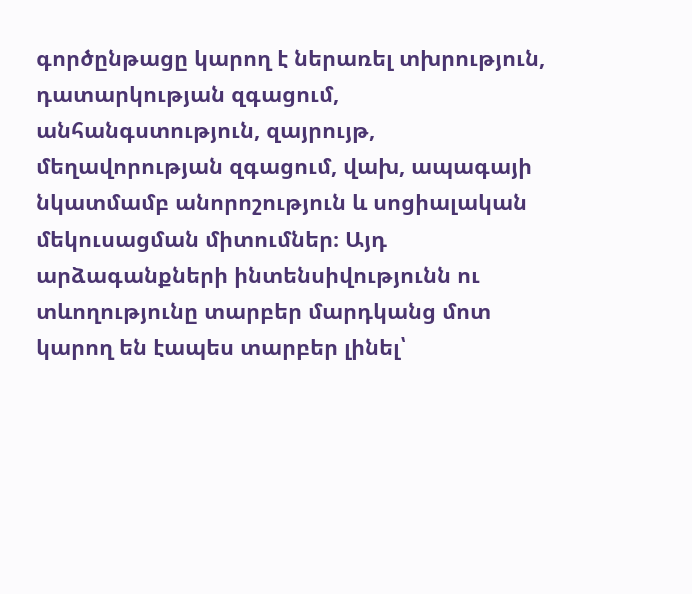գործընթացը կարող է ներառել տխրություն, դատարկության զգացում, անհանգստություն, զայրույթ, մեղավորության զգացում, վախ, ապագայի նկատմամբ անորոշություն և սոցիալական մեկուսացման միտումներ։ Այդ արձագանքների ինտենսիվությունն ու տևողությունը տարբեր մարդկանց մոտ կարող են էապես տարբեր լինել՝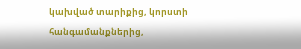կախված տարիքից, կորստի հանգամանքներից,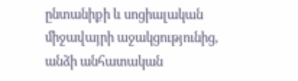ընտանիքի և սոցիալական միջավայրի աջակցությունից, անձի անհատական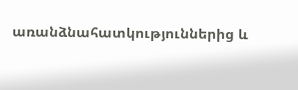առանձնահատկություններից և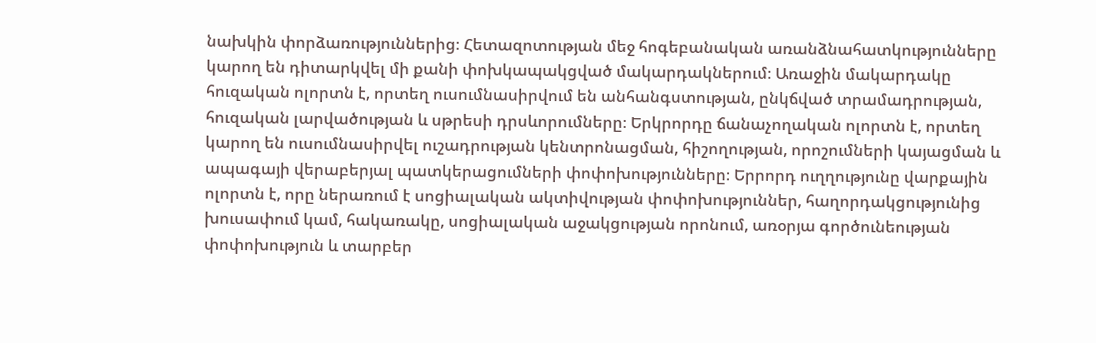նախկին փորձառություններից։ Հետազոտության մեջ հոգեբանական առանձնահատկությունները կարող են դիտարկվել մի քանի փոխկապակցված մակարդակներում։ Առաջին մակարդակը հուզական ոլորտն է, որտեղ ուսումնասիրվում են անհանգստության, ընկճված տրամադրության, հուզական լարվածության և սթրեսի դրսևորումները։ Երկրորդը ճանաչողական ոլորտն է, որտեղ կարող են ուսումնասիրվել ուշադրության կենտրոնացման, հիշողության, որոշումների կայացման և ապագայի վերաբերյալ պատկերացումների փոփոխությունները։ Երրորդ ուղղությունը վարքային ոլորտն է, որը ներառում է սոցիալական ակտիվության փոփոխություններ, հաղորդակցությունից խուսափում կամ, հակառակը, սոցիալական աջակցության որոնում, առօրյա գործունեության փոփոխություն և տարբեր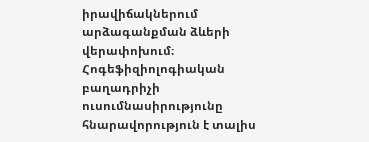իրավիճակներում արձագանքման ձևերի վերափոխում։ Հոգեֆիզիոլոգիական բաղադրիչի ուսումնասիրությունը հնարավորություն է տալիս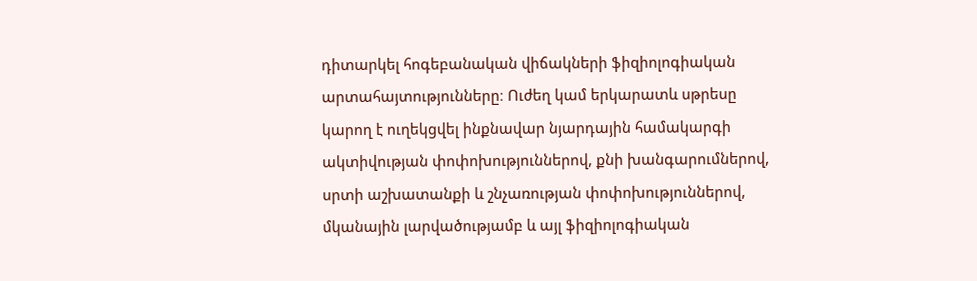դիտարկել հոգեբանական վիճակների ֆիզիոլոգիական արտահայտությունները։ Ուժեղ կամ երկարատև սթրեսը կարող է ուղեկցվել ինքնավար նյարդային համակարգի ակտիվության փոփոխություններով, քնի խանգարումներով, սրտի աշխատանքի և շնչառության փոփոխություններով, մկանային լարվածությամբ և այլ ֆիզիոլոգիական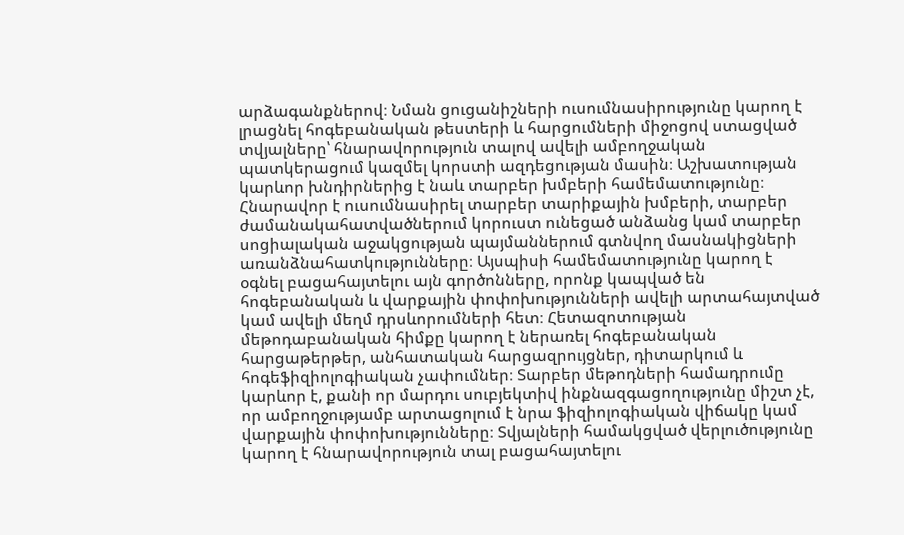արձագանքներով։ Նման ցուցանիշների ուսումնասիրությունը կարող է լրացնել հոգեբանական թեստերի և հարցումների միջոցով ստացված տվյալները՝ հնարավորություն տալով ավելի ամբողջական պատկերացում կազմել կորստի ազդեցության մասին։ Աշխատության կարևոր խնդիրներից է նաև տարբեր խմբերի համեմատությունը։ Հնարավոր է ուսումնասիրել տարբեր տարիքային խմբերի, տարբեր ժամանակահատվածներում կորուստ ունեցած անձանց կամ տարբեր սոցիալական աջակցության պայմաններում գտնվող մասնակիցների առանձնահատկությունները։ Այսպիսի համեմատությունը կարող է օգնել բացահայտելու այն գործոնները, որոնք կապված են հոգեբանական և վարքային փոփոխությունների ավելի արտահայտված կամ ավելի մեղմ դրսևորումների հետ։ Հետազոտության մեթոդաբանական հիմքը կարող է ներառել հոգեբանական հարցաթերթեր, անհատական հարցազրույցներ, դիտարկում և հոգեֆիզիոլոգիական չափումներ։ Տարբեր մեթոդների համադրումը կարևոր է, քանի որ մարդու սուբյեկտիվ ինքնազգացողությունը միշտ չէ, որ ամբողջությամբ արտացոլում է նրա ֆիզիոլոգիական վիճակը կամ վարքային փոփոխությունները։ Տվյալների համակցված վերլուծությունը կարող է հնարավորություն տալ բացահայտելու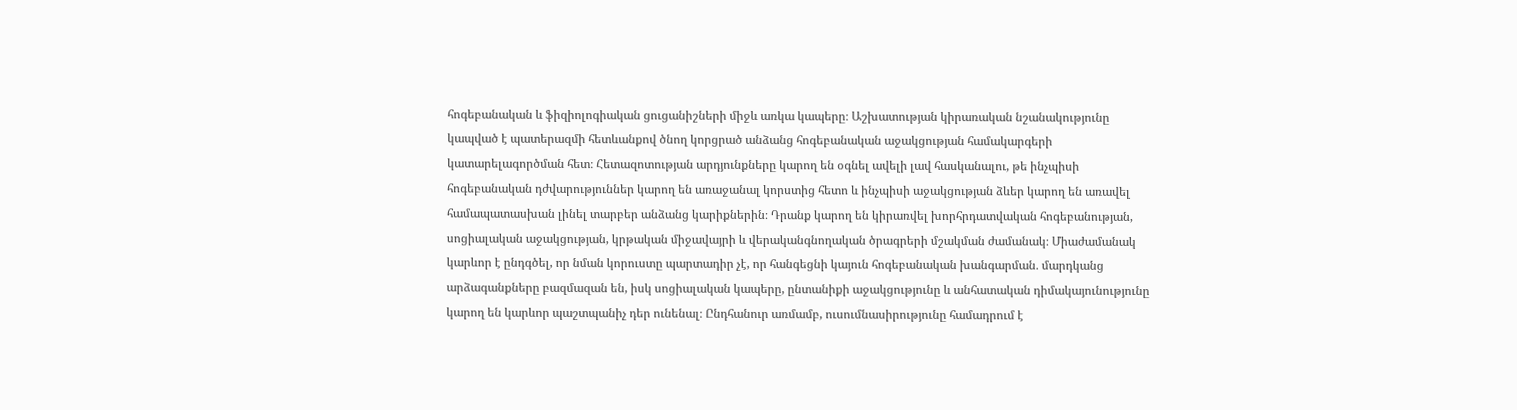հոգեբանական և ֆիզիոլոգիական ցուցանիշների միջև առկա կապերը։ Աշխատության կիրառական նշանակությունը կապված է պատերազմի հետևանքով ծնող կորցրած անձանց հոգեբանական աջակցության համակարգերի կատարելագործման հետ։ Հետազոտության արդյունքները կարող են օգնել ավելի լավ հասկանալու, թե ինչպիսի հոգեբանական դժվարություններ կարող են առաջանալ կորստից հետո և ինչպիսի աջակցության ձևեր կարող են առավել համապատասխան լինել տարբեր անձանց կարիքներին։ Դրանք կարող են կիրառվել խորհրդատվական հոգեբանության, սոցիալական աջակցության, կրթական միջավայրի և վերականգնողական ծրագրերի մշակման ժամանակ։ Միաժամանակ կարևոր է ընդգծել, որ նման կորուստը պարտադիր չէ, որ հանգեցնի կայուն հոգեբանական խանգարման․ մարդկանց արձագանքները բազմազան են, իսկ սոցիալական կապերը, ընտանիքի աջակցությունը և անհատական դիմակայունությունը կարող են կարևոր պաշտպանիչ դեր ունենալ։ Ընդհանուր առմամբ, ուսումնասիրությունը համադրում է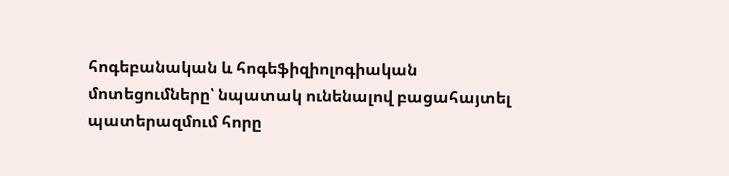հոգեբանական և հոգեֆիզիոլոգիական մոտեցումները՝ նպատակ ունենալով բացահայտել պատերազմում հորը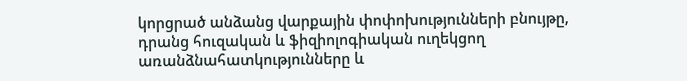կորցրած անձանց վարքային փոփոխությունների բնույթը, դրանց հուզական և ֆիզիոլոգիական ուղեկցող առանձնահատկությունները և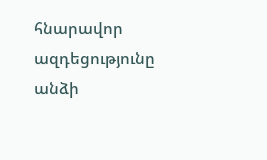հնարավոր ազդեցությունը անձի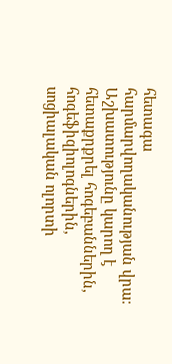հետագա հարմարվողականության վրա։ Աշխատությունը կարող է հետաքրքրել հոգեբաններին, հոգեֆիզիոլոգներին, սոցիալական ոլորտի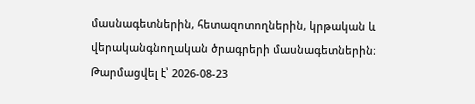մասնագետներին, հետազոտողներին, կրթական և վերականգնողական ծրագրերի մասնագետներին։
Թարմացվել է՝ 2026-08-23